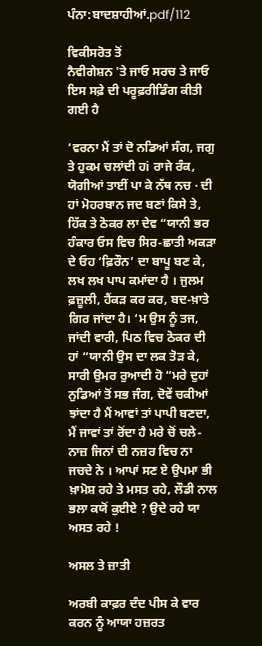ਪੰਨਾ:ਬਾਦਸ਼ਾਹੀਆਂ.pdf/112

ਵਿਕੀਸਰੋਤ ਤੋਂ
ਨੈਵੀਗੇਸ਼ਨ 'ਤੇ ਜਾਓ ਸਰਚ ਤੇ ਜਾਓ
ਇਸ ਸਫ਼ੇ ਦੀ ਪਰੂਫ਼ਰੀਡਿੰਗ ਕੀਤੀ ਗਈ ਹੈ

‘ਵਰਨਾ ਮੈਂ ਤਾਂ ਦੋ ਨਡਿਆਂ ਸੰਗ, ਜਗੁ ਤੇ ਹੁਕਮ ਚਲਾਂਦੀ ਹi ਰਾਜੇ ਰੰਕ, ਯੋਗੀਆਂ ਤਾਈਂ ਪਾ ਕੇ ਨੱਥ ਨਚ · ਦੀ ਹਾਂ ਮੋਹਰਬਾਨ ਜਦ ਬਣਾਂ ਕਿਸੇ ਤੇ, ਹਿੱਕ ਤੇ ਠੋਕਰ ਲਾ ਦੇਵ “ਯਾਨੀ ਭਰ ਹੰਕਾਰ ਓਸ ਵਿਚ ਸਿਰ-ਛਾਤੀ ਅਕੜਾ ਦੇ ਓਹ ‘ਫ਼ਿਰੌਨ’ ਦਾ ਬਾਪੂ ਬਣ ਕੇ, ਲਖ ਲਖ ਪਾਪ ਕਮਾਂਦਾ ਹੈ । ਜੁਲਮ ਫ਼ਜ਼ੂਲੀ, ਹੈਂਕੜ ਕਰ ਕਰ, ਬਦ-ਖ਼ਾਤੇ ਗਿਰ ਜਾਂਦਾ ਹੈ। ‘ਮ ਉਸ ਨੂੰ ਤਜ, ਜਾਂਦੀ ਵਾਰੀ, ਪਿਠ ਵਿਚ ਠੋਕਰ ਦੀ ਹਾਂ “ਯਾਨੀ ਉਸ ਦਾ ਲਕ ਤੋੜ ਕੇ, ਸਾਰੀ ਉਮਰ ਰੁਆਦੀ ਹੋ “ਮਰੇ ਦੁਹਾਂ ਨੁਡਿਆਂ ਤੋਂ ਸਭ ਜੰਗ, ਦੋਵੇਂ ਚਕੀਆਂ ਝਾਂਦਾ ਹੈ ਮੈਂ ਆਵਾਂ ਤਾਂ ਪਾਪੀ ਬਣਦਾ, ਮੈਂ ਜਾਵਾਂ ਤਾਂ ਰੋਂਦਾ ਹੈ ਮਰੇ ਚੋਂ ਚਲੇ-ਨਾਜ਼ ਜਿਨਾਂ ਦੀ ਨਜ਼ਰ ਵਿਚ ਨਾ ਜਚਦੇ ਨੇ । ਆਪਾਂ ਸਣ ਏ ਉਪਮਾ ਭੀ ਖ਼ਾਮੋਸ਼ ਰਹੇ ਤੇ ਮਸਤ ਰਹੇ, ਲੌਡੀ ਨਾਲ ਭਲਾ ਕਯੋਂ ਕੁਈਏ ? ਉਦੇ ਰਹੇ ਯਾ ਅਸਤ ਰਹੇ !

ਅਸਲ ਤੇ ਜ਼ਾਤੀ

ਅਰਬੀ ਕਾਫ਼ਰ ਦੰਦ ਪੀਸ ਕੇ ਵਾਰ ਕਰਨ ਨੂੰ ਆਯਾ ਹਜ਼ਰਤ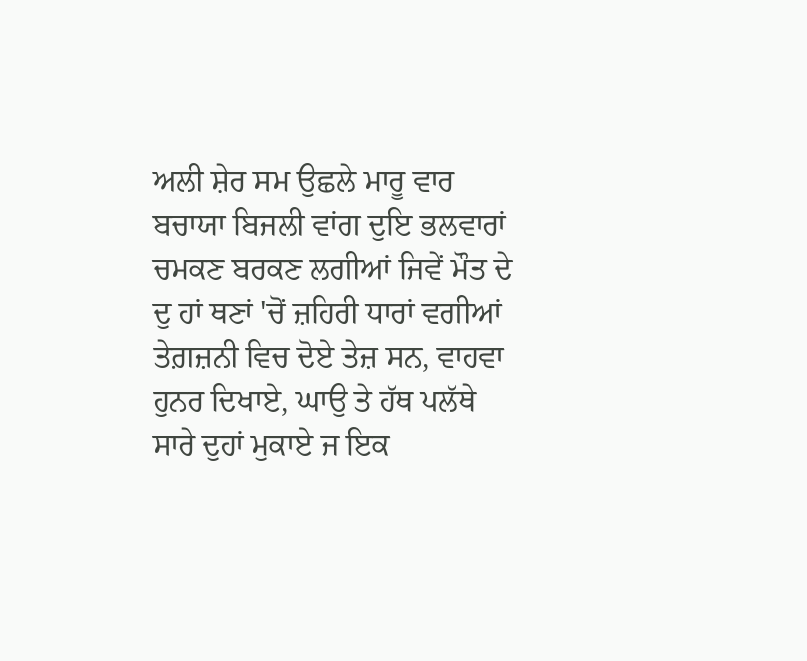ਅਲੀ ਸ਼ੇਰ ਸਮ ਉਛਲੇ ਮਾਰੂ ਵਾਰ ਬਚਾਯਾ ਬਿਜਲੀ ਵਾਂਗ ਦੁਇ ਭਲਵਾਰਾਂ ਚਮਕਣ ਬਰਕਣ ਲਗੀਆਂ ਜਿਵੇਂ ਮੌਤ ਦੇ ਦੁ ਹਾਂ ਥਣਾਂ 'ਚੋਂ ਜ਼ਹਿਰੀ ਧਾਰਾਂ ਵਗੀਆਂ ਤੇਗ਼ਜ਼ਨੀ ਵਿਚ ਦੋਏ ਤੇਜ਼ ਸਨ, ਵਾਹਵਾ ਹੁਨਰ ਦਿਖਾਏ, ਘਾਉ ਤੇ ਹੱਥ ਪਲੱਥੇ ਸਾਰੇ ਦੁਹਾਂ ਮੁਕਾਏ ਜ ਇਕ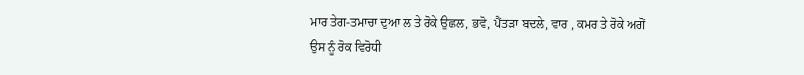ਮਾਰ ਤੇਗ-ਤਮਾਚਾ ਦੁਆ ਲ ਤੇ ਰੋਕੇ ਉਛਲ, ਭਵੋ, ਪੈਂਤੜਾ ਬਦਲੇ, ਵਾਰ , ਕਮਰ ਤੇ ਰੋਕੇ ਅਗੋਂ ਉਸ ਨੂੰ ਰੋਕ ਵਿਰੋਧੀ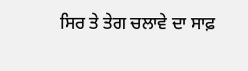ਸਿਰ ਤੇ ਤੇਗ ਚਲਾਵੇ ਦਾ ਸਾਫ਼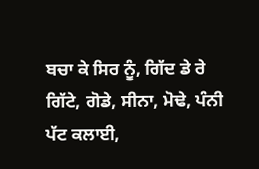ਬਚਾ ਕੇ ਸਿਰ ਨੂੰ, ਗਿੱਦ ਡੇ ਰੇ ਗਿੱਟੇ, ਗੋਡੇ, ਸੀਨਾ, ਮੋਢੇ, ਪੰਨੀ ਪੱਟ ਕਲਾਈ,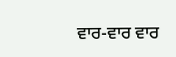ਵਾਰ-ਵਾਰ ਵਾਰ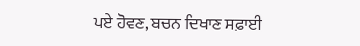ਪਏ ਹੋਵਣ, ਬਚਨ ਦਿਖਾਣ ਸਫ਼ਾਈ